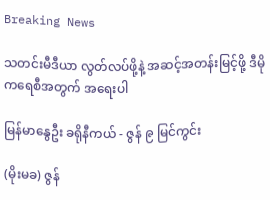Breaking News

သတင်းမီဒီယာ လွတ်လပ်ဖို့နဲ့ အဆင့်အတန်းမြင့်ဖို့ ဒီမိုကရေစီအတွက် အရေးပါ

မြန်မာနွေဦး ခရိုနီကယ် - ဇွန် ၉ မြင်ကွင်း

(မိုးမခ) ဇွန်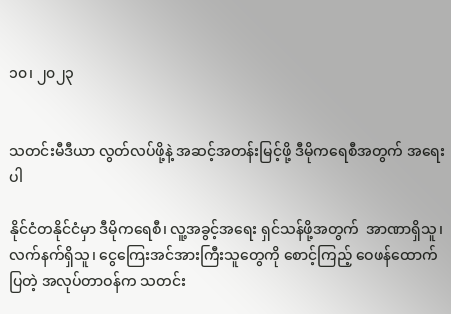၁၀၊ ၂၀၂၃


သတင်းမီဒီယာ လွတ်လပ်ဖို့နဲ့ အဆင့်အတန်းမြင့်ဖို့ ဒီမိုကရေစီအတွက် အရေးပါ

နိုင်ငံတနိုင်ငံမှာ ဒီမိုကရေစီ၊ လူ့အခွင့်အရေး ရှင်သန်ဖို့အတွက်  အာဏာရှိသူ၊ လက်နက်ရှိသူ၊ ငွေကြေးအင်အားကြီးသူတွေကို စောင့်ကြည့် ဝေဖန်ထောက်ပြတဲ့ အလုပ်တာဝန်က သတင်း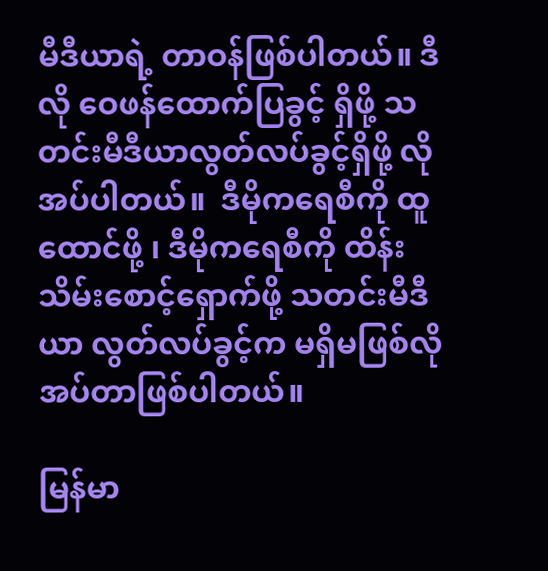မီဒီယာရဲ့ တာဝန်ဖြစ်ပါတယ်။ ဒီလို ဝေဖန်ထောက်ပြခွင့် ရှိဖို့ သတင်းမီဒီယာလွတ်လပ်ခွင့်ရှိဖို့ လိုအပ်ပါတယ်။  ဒီမိုကရေစီကို ထူထောင်ဖို့ ၊ ဒီမိုကရေစီကို ထိန်းသိမ်းစောင့်ရှောက်ဖို့ သတင်းမီဒီယာ လွတ်လပ်ခွင့်က မရှိမဖြစ်လိုအပ်တာဖြစ်ပါတယ်။

မြန်မာ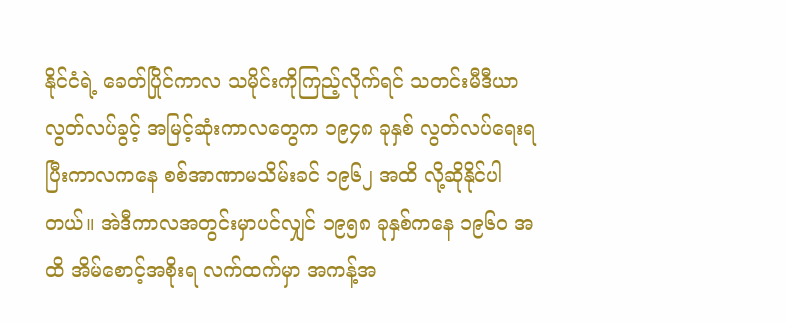နိုင်ငံရဲ့ ခေတ်ပြိုင်ကာလ သမိုင်းကိုကြည့်လိုက်ရင် သတင်းမီဒီယာ လွတ်လပ်ခွင့် အမြင့်ဆုံးကာလတွေက ၁၉၄၈ ခုနှစ် လွတ်လပ်ရေးရပြီးကာလကနေ စစ်အာဏာမသိမ်းခင် ၁၉၆၂ အထိ လို့ဆိုနိုင်ပါတယ်။ အဲဒီကာလအတွင်းမှာပင်လျှင် ၁၉၅၈ ခုနှစ်ကနေ ၁၉၆၀ အထိ အိမ်စောင့်အစိုးရ လက်ထက်မှာ အကန့်အ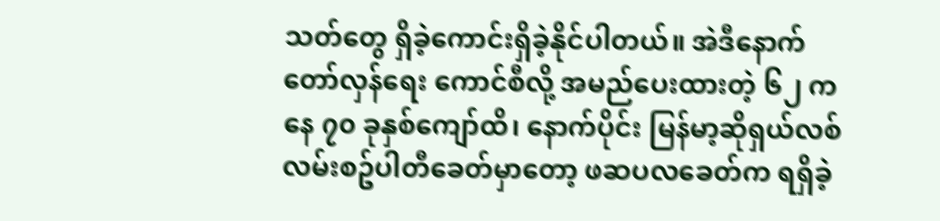သတ်တွေ ရှိခဲ့ကောင်းရှိခဲ့နိုင်ပါတယ်။ အဲဒီနောက် တော်လှန်ရေး ကောင်စီလို့ အမည်ပေးထားတဲ့ ၆၂ ကနေ ၇၀ ခုနှစ်ကျော်ထိ၊ နောက်ပိုင်း မြန်မာ့ဆိုရှယ်လစ် လမ်းစဥ်ပါတီခေတ်မှာတော့ ဖဆပလခေတ်က ရရှိခဲ့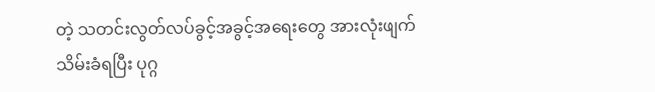တဲ့ သတင်းလွတ်လပ်ခွင့်အခွင့်အရေးတွေ အားလုံးဖျက်သိမ်းခံရပြီး ပုဂ္ဂ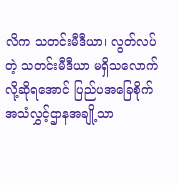လိက သတင်းမီဒီယာ၊ လွတ်လပ်တဲ့ သတင်းမီဒီယာ မရှိသလောက်လို့ဆိုရအောင် ပြည်ပအခြေစိုက် အသံလွှင့်ဌာနအချို့သာ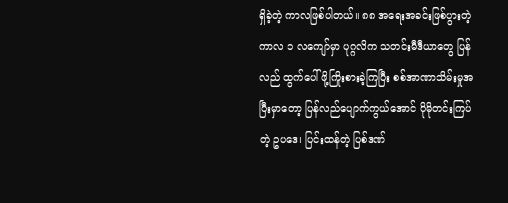ရှိခဲ့တဲ့ ကာလဖြစ်ပါတယ်။ ၈၈ အရေးအခင်းဖြစ်ပွားတဲ့ ကာလ ၁ လကျော်မှာ ပုဂ္ဂလိက သတင်းမီဒီယာတွေ ပြန်လည် ထွက်ပေါ်ဖို့ကြိုးစားခဲ့ကြပြီး စစ်အာဏာသိမ်းမှုအပြီးမှာတော့ ပြန်လည်ပျောက်ကွယ်အောင် ပိုမိုတင်းကြပ်တဲ့ ဥပဒေ၊ ပြင်းထန်တဲ့ ပြစ်ဒဏ်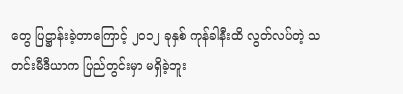တွေ ပြဋ္ဌာန်းခဲ့တာကြောင့် ၂၀၁၂ ခုနှစ် ကုန်ခါနီးထိ လွတ်လပ်တဲ့ သတင်းမီဒီယာက ပြည်တွင်းမှာ မရှိခဲ့ဘူး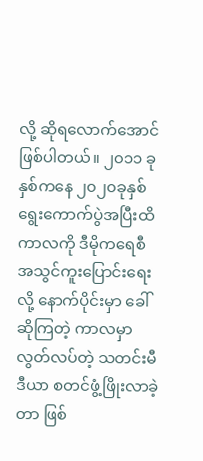လို့ ဆိုရလောက်အောင် ဖြစ်ပါတယ်။ ၂၀၁၁ ခုနှစ်ကနေ ၂၀၂၀ခုနှစ် ရွေးကောက်ပွဲအပြီးထိကာလကို ဒီမိုကရေစီ အသွင်ကူးပြောင်းရေးလို့ နောက်ပိုင်းမှာ ခေါ်ဆိုကြတဲ့ ကာလမှာ လွတ်လပ်တဲ့ သတင်းမီဒီယာ စတင်ဖွံ့ဖြိုးလာခဲ့တာ ဖြစ်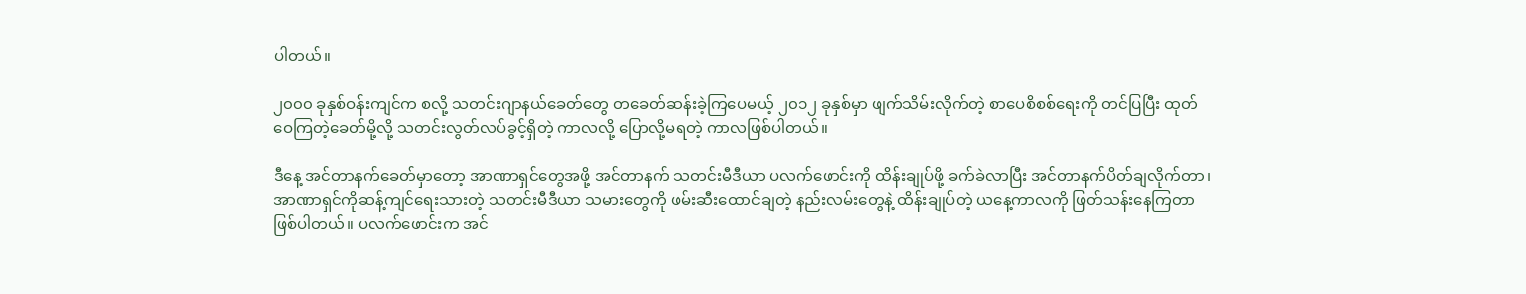ပါတယ်။

၂၀၀၀ ခုနှစ်ဝန်းကျင်က စလို့ သတင်းဂျာနယ်ခေတ်တွေ တခေတ်ဆန်းခဲ့ကြပေမယ့် ၂၀၁၂ ခုနှစ်မှာ ဖျက်သိမ်းလိုက်တဲ့ စာပေစိစစ်ရေးကို တင်ပြပြီး ထုတ်ဝေကြတဲ့ခေတ်မို့လို့ သတင်းလွတ်လပ်ခွင့်ရှိတဲ့ ကာလလို့ ပြောလို့မရတဲ့ ကာလဖြစ်ပါတယ်။

ဒီနေ့ အင်တာနက်ခေတ်မှာတော့ အာဏာရှင်တွေအဖို့ အင်တာနက် သတင်းမီဒီယာ ပလက်ဖောင်းကို ထိန်းချုပ်ဖို့ ခက်ခဲလာပြီး အင်တာနက်ပိတ်ချလိုက်တာ၊ အာဏာရှင်ကိုဆန့်ကျင်ရေးသားတဲ့ သတင်းမီဒီယာ သမားတွေကို ဖမ်းဆီးထောင်ချတဲ့ နည်းလမ်းတွေနဲ့ ထိန်းချုပ်တဲ့ ယနေ့ကာလကို ဖြတ်သန်းနေကြတာ ဖြစ်ပါတယ်။ ပလက်ဖောင်းက အင်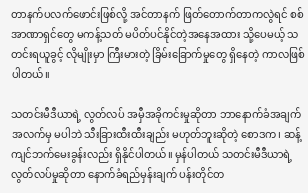တာနက်ပလက်ဖောင်းဖြစ်လို့ အင်တာနက် ဖြတ်တောက်တာကလွဲရင် စစ်အာဏာရှင်တွေ မကန့်သတ် မပိတ်ပင်နိုင်တဲ့အနေအထား သို့ပေမယ့် သတင်းရယူခွင့် လိုမျိုးမှာ ကြီးမားတဲ့ ခြိမ်းခြောက်မှုတွေ ရှိနေတဲ့ ကာလဖြစ်ပါတယ်။

သတင်းမီဒီယာရဲ့ လွတ်လပ် အမှီအခိုကင်းမှုဆိုတာ ဘာနောက်ခံအချက်အလက်မှ မပါဘဲ သီးခြားထီးထီးချည်း မဟုတ်ဘူးဆိုတဲ့ စောဒက၊ ဆန့်ကျင်ဘက်မေးခွန်းလည်း ရှိနိုင်ပါတယ်။ မှန်ပါတယ် သတင်းမီဒီယာရဲ့ လွတ်လပ်မှုဆိုတာ နောက်ခံရည်မှန်းချက် ပန်းတိုင်တ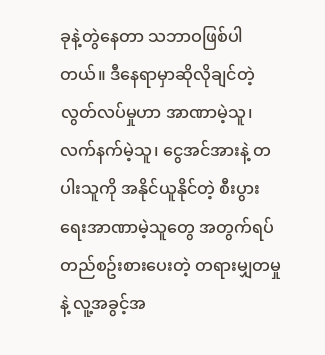ခုနဲ့တွဲနေတာ သဘာဝဖြစ်ပါတယ်။ ဒီနေရာမှာဆိုလိုချင်တဲ့ လွတ်လပ်မှုဟာ အာဏာမဲ့သူ၊ လက်နက်မဲ့သူ၊ ငွေအင်အားနဲ့ တပါးသူကို အနိုင်ယူနိုင်တဲ့ စီးပွားရေးအာဏာမဲ့သူတွေ အတွက်ရပ်တည်စဥ်းစားပေးတဲ့ တရားမျှတမှုနဲ့ လူ့အခွင့်အ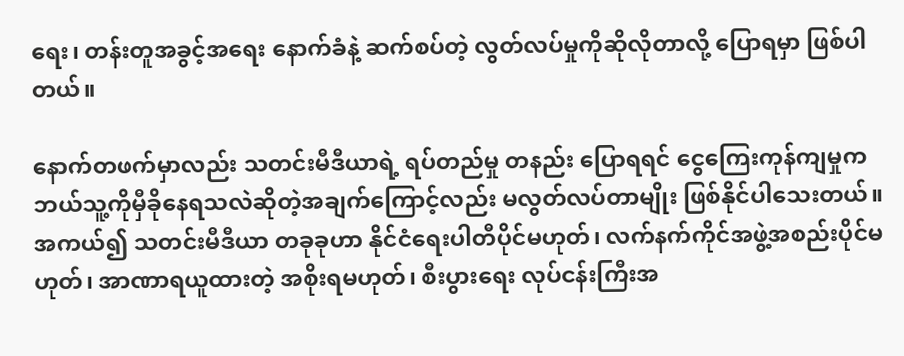ရေး၊ တန်းတူအခွင့်အရေး နောက်ခံနဲ့ ဆက်စပ်တဲ့ လွတ်လပ်မှုကိုဆိုလိုတာလို့ ပြောရမှာ ဖြစ်ပါတယ်။

နောက်တဖက်မှာလည်း သတင်းမီဒီယာရဲ့ ရပ်တည်မှု တနည်း ပြောရရင် ငွေကြေးကုန်ကျမှုက ဘယ်သူ့ကိုမှီခိုနေရသလဲဆိုတဲ့အချက်ကြောင့်လည်း မလွတ်လပ်တာမျိုး ဖြစ်နိုင်ပါသေးတယ်။ အကယ်၍ သတင်းမီဒီယာ တခုခုဟာ နိုင်ငံရေးပါတီပိုင်မဟုတ်၊ လက်နက်ကိုင်အဖွဲ့အစည်းပိုင်မဟုတ်၊ အာဏာရယူထားတဲ့ အစိုးရမဟုတ်၊ စီးပွားရေး လုပ်ငန်းကြီးအ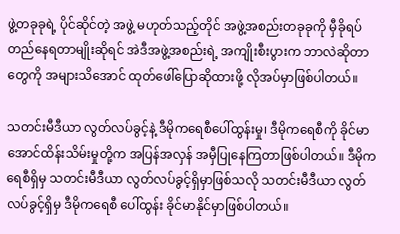ဖွဲ့တခုခုရဲ့ ပိုင်ဆိုင်တဲ့ အဖွဲ့ မဟုတ်သည့်တိုင် အဖွဲ့အစည်းတခုခုကို မှီခိုရပ်တည်နေရတာမျိုးဆိုရင် အဲဒီအဖွဲ့အစည်းရဲ့ အကျိုးစီးပွားက ဘာလဲဆိုတာတွေကို အများသိအောင် ထုတ်ဖေါ်ပြောဆိုထားဖို့ လိုအပ်မှာဖြစ်ပါတယ်။

သတင်းမီဒီယာ လွတ်လပ်ခွင့်နဲ့ ဒီမိုကရေစီပေါ်ထွန်းမှု၊ ဒီမိုကရေစီကို ခိုင်မာအောင်ထိန်းသိမ်းမှုတို့က အပြန်အလှန် အမှီပြုနေကြတာဖြစ်ပါတယ်။ ဒီမိုကရေစီရှိမှ သတင်းမီဒီယာ လွတ်လပ်ခွင့်ရှိမှာဖြစ်သလို သတင်းမီဒီယာ လွတ်လပ်ခွင့်ရှိမှ ဒီမိုကရေစီ ပေါ်ထွန်း ခိုင်မာနိုင်မှာဖြစ်ပါတယ်။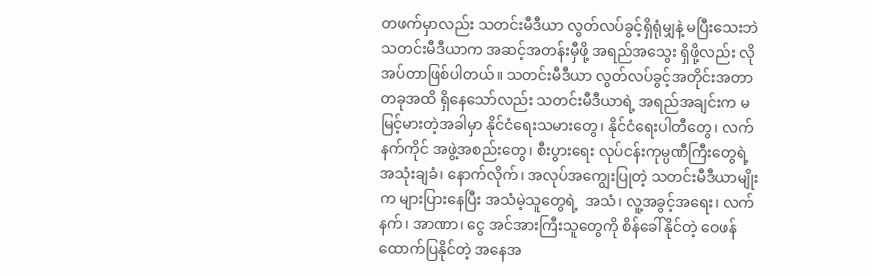တဖက်မှာလည်း သတင်းမီဒီယာ လွတ်လပ်ခွင့်ရှိရုံမျှနဲ့ မပြီးသေးဘဲ သတင်းမီဒီယာက အဆင့်အတန်းမှီဖို့ အရည်အသွေး ရှိဖို့လည်း လိုအပ်တာဖြစ်ပါတယ်။ သတင်းမီဒီယာ လွတ်လပ်ခွင့်အတိုင်းအတာတခုအထိ ရှိနေသော်လည်း သတင်းမီဒီယာရဲ့ အရည်အချင်းက မမြင့်မားတဲ့အခါမှာ နိုင်ငံရေးသမားတွေ၊ နိုင်ငံရေးပါတီတွေ၊ လက်နက်ကိုင် အဖွဲ့အစည်းတွေ၊ စီးပွားရေး လုပ်ငန်းကုမ္ပဏီကြီးတွေရဲ့ အသုံးချခံ၊ နောက်လိုက်၊ အလုပ်အကျွေးပြုတဲ့ သတင်းမီဒီယာမျိုးက များပြားနေပြီး အသံမဲ့သူတွေရဲ့  အသံ၊ လူ့အခွင့်အရေး၊ လက်နက်၊ အာဏာ၊ ငွေ အင်အားကြီးသူတွေကို စိန်ခေါ်နိုင်တဲ့ ဝေဖန်ထောက်ပြနိုင်တဲ့ အနေအ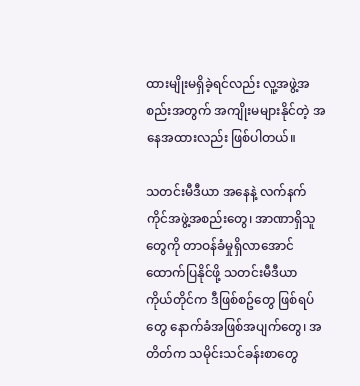ထားမျိုးမရှိခဲ့ရင်လည်း လူ့အဖွဲ့အစည်းအတွက် အကျိုးမများနိုင်တဲ့ အနေအထားလည်း ဖြစ်ပါတယ်။

သတင်းမီဒီယာ အနေနဲ့ လက်နက်ကိုင်အဖွဲ့အစည်းတွေ၊ အာဏာရှိသူတွေကို တာဝန်ခံမှုရှိလာအောင် ထောက်ပြနိုင်ဖို့ သတင်းမီဒီယာ ကိုယ်တိုင်က ဒီဖြစ်စဥ်တွေ ဖြစ်ရပ်တွေ နောက်ခံအဖြစ်အပျက်တွေ၊ အတိတ်က သမိုင်းသင်ခန်းစာတွေ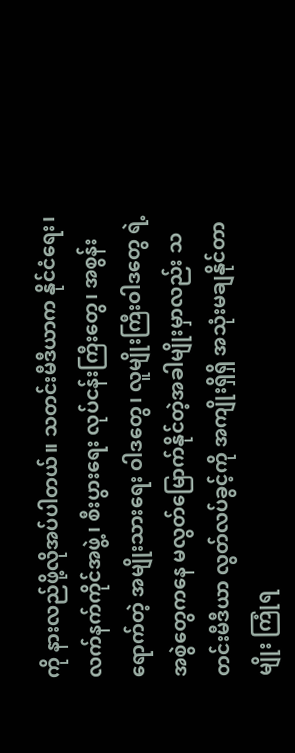ကို နားလည်ဖို့လိုအပ်ပါတယ်။ သတင်းမီဒီယာက နိုင်ငံရေး၊ လက်နက်ကိုင်အဖွဲ့၊ စီးပွားရေး လုပ်ငန်းကြီးတွေ၊ အစွန်းရောက်တဲ့ အမျိုးသားရေး ဝါဒတွေ၊ လူမျိုးကြီးဝါဒတွေ ရဲ့ အစွဲတွေကနေ မလွတ်မြောက်နိုင်တဲ့အခါမျိုးမှာလည်း သတင်းမီဒီယာ လွတ်လပ်ခွင့်ကို အကျိုးရှိရှိ အသုံးမချနိုင်တာမျိုး ကြုံရ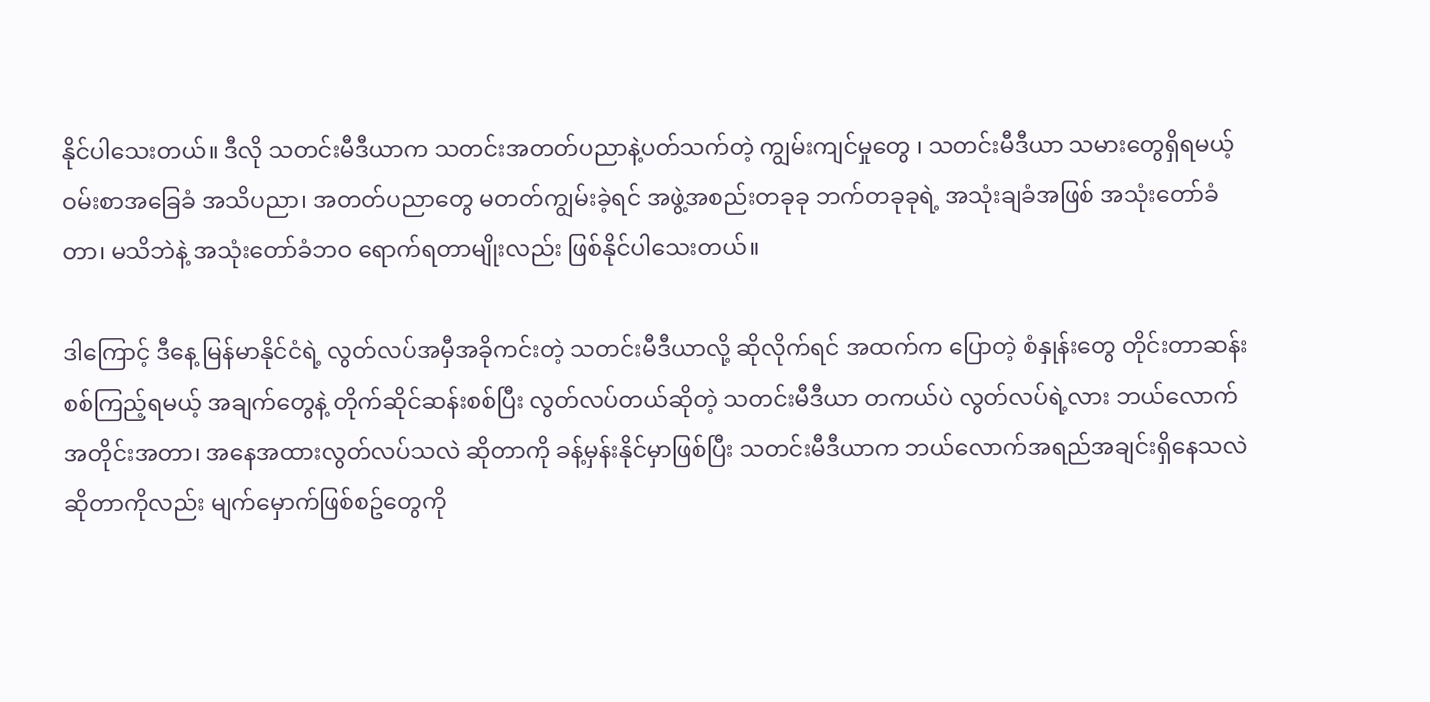နိုင်ပါသေးတယ်။ ဒီလို သတင်းမီဒီယာက သတင်းအတတ်ပညာနဲ့ပတ်သက်တဲ့ ကျွမ်းကျင်မှုတွေ ၊ သတင်းမီဒီယာ သမားတွေရှိရမယ့် ဝမ်းစာအခြေခံ အသိပညာ၊ အတတ်ပညာတွေ မတတ်ကျွမ်းခဲ့ရင် အဖွဲ့အစည်းတခုခု ဘက်တခုခုရဲ့ အသုံးချခံအဖြစ် အသုံးတော်ခံတာ၊ မသိဘဲနဲ့ အသုံးတော်ခံဘဝ ရောက်ရတာမျိုးလည်း ဖြစ်နိုင်ပါသေးတယ်။

ဒါကြောင့် ဒီနေ့ မြန်မာနိုင်ငံရဲ့ လွတ်လပ်အမှီအခိုကင်းတဲ့ သတင်းမီဒီယာလို့ ဆိုလိုက်ရင် အထက်က ပြောတဲ့ စံနှုန်းတွေ တိုင်းတာဆန်းစစ်ကြည့်ရမယ့် အချက်တွေနဲ့ တိုက်ဆိုင်ဆန်းစစ်ပြီး လွတ်လပ်တယ်ဆိုတဲ့ သတင်းမီဒီယာ တကယ်ပဲ လွတ်လပ်ရဲ့လား ဘယ်လောက် အတိုင်းအတာ၊ အနေအထားလွတ်လပ်သလဲ ဆိုတာကို ခန့်မှန်းနိုင်မှာဖြစ်ပြီး သတင်းမီဒီယာက ဘယ်လောက်အရည်အချင်းရှိနေသလဲဆိုတာကိုလည်း မျက်မှောက်ဖြစ်စဥ်တွေကို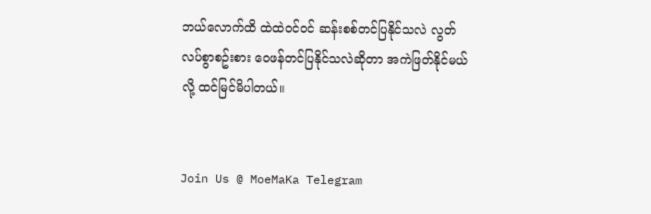ဘယ်လောက်ထိ ထဲထဲဝင်ဝင် ဆန်းစစ်တင်ပြနိုင်သလဲ လွတ်လပ်စွာစဥ်းစား ဝေဖန်တင်ပြနိုင်သလဲဆိုတာ အကဲဖြတ်နိုင်မယ်လို့ ထင်မြင်မိပါတယ်။


Join Us @ MoeMaKa Telegram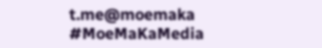t.me@moemaka
#MoeMaKaMedia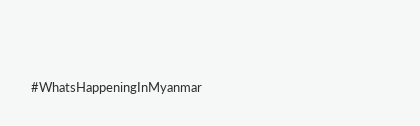#WhatsHappeningInMyanmar